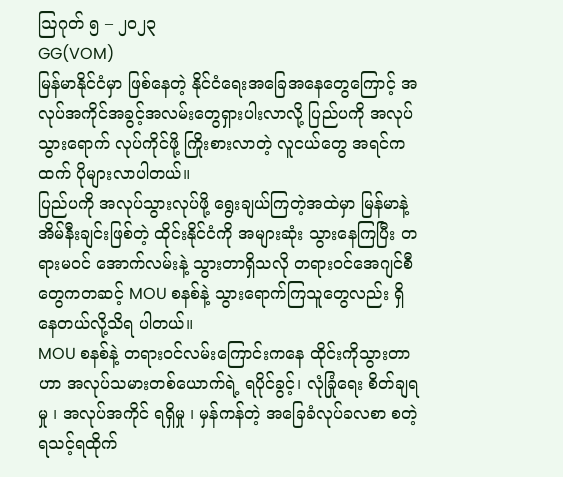ဩဂုတ် ၅ – ၂၀၂၃
GG(VOM)
မြန်မာနိုင်ငံမှာ ဖြစ်နေတဲ့ နိုင်ငံရေးအခြေအနေတွေကြောင့် အလုပ်အကိုင်အခွင့်အလမ်းတွေရှားပါးလာလို့ ပြည်ပကို အလုပ်သွားရောက် လုပ်ကိုင်ဖို့ ကြိုးစားလာတဲ့ လူငယ်တွေ အရင်ကထက် ပိုများလာပါတယ်။
ပြည်ပကို အလုပ်သွားလုပ်ဖို့ ရွေးချယ်ကြတဲ့အထဲမှာ မြန်မာနဲ့အိမ်နီးချင်းဖြစ်တဲ့ ထိုင်းနိုင်ငံကို အများဆုံး သွားနေကြပြီး တရားမဝင် အောက်လမ်းနဲ့ သွားတာရှိသလို တရားဝင်အေဂျင်စီတွေကတဆင့် MOU စနစ်နဲ့ သွားရောက်ကြသူတွေလည်း ရှိနေတယ်လို့သိရ ပါတယ်။
MOU စနစ်နဲ့ တရားဝင်လမ်းကြောင်းကနေ ထိုင်းကိုသွားတာဟာ အလုပ်သမားတစ်ယောက်ရဲ့ ရပိုင်ခွင့်၊ လုံခြုံရေး စိတ်ချရမှု ၊ အလုပ်အကိုင် ရရှိမှု ၊ မှန်ကန်တဲ့ အခြေခံလုပ်ခလစာ စတဲ့ ရသင့်ရထိုက်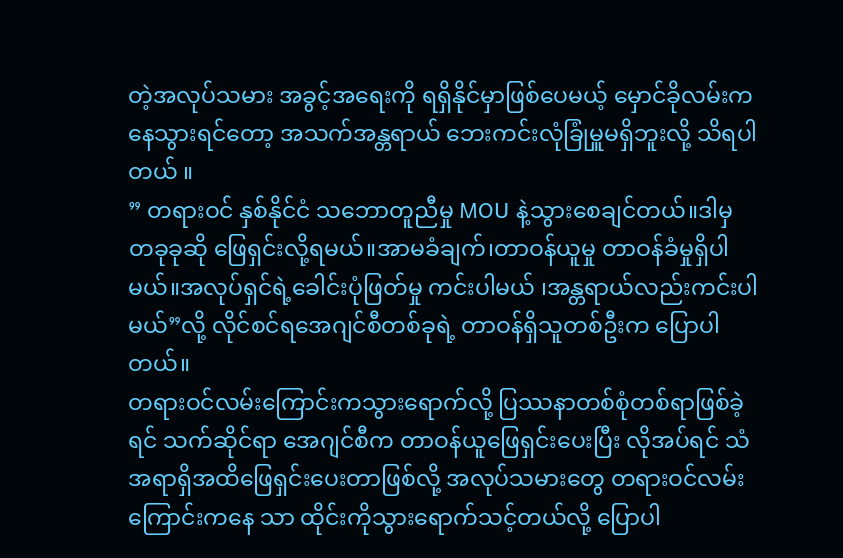တဲ့အလုပ်သမား အခွင့်အရေးကို ရရှိနိုင်မှာဖြစ်ပေမယ့် မှောင်ခိုလမ်းကနေသွားရင်တော့ အသက်အန္တရာယ် ဘေးကင်းလုံခြုံမှူမရှိဘူးလို့ သိရပါတယ် ။
” တရားဝင် နှစ်နိုင်ငံ သဘောတူညီမှု MOU နဲ့သွားစေချင်တယ်။ဒါမှ တခုခုဆို ဖြေရှင်းလို့ရမယ်။အာမခံချက်၊တာဝန်ယူမှု တာဝန်ခံမှုရှိပါမယ်။အလုပ်ရှင်ရဲ့ခေါင်းပုံဖြတ်မှု ကင်းပါမယ် ၊အန္တရာယ်လည်းကင်းပါမယ်”လို့ လိုင်စင်ရအေဂျင်စီတစ်ခုရဲ့ တာဝန်ရှိသူတစ်ဦးက ပြောပါတယ်။
တရားဝင်လမ်းကြောင်းကသွားရောက်လို့ ပြဿနာတစ်စုံတစ်ရာဖြစ်ခဲ့ရင် သက်ဆိုင်ရာ အေဂျင်စီက တာဝန်ယူဖြေရှင်းပေးပြီး လိုအပ်ရင် သံအရာရှိအထိဖြေရှင်းပေးတာဖြစ်လို့ အလုပ်သမားတွေ တရားဝင်လမ်းကြောင်းကနေ သာ ထိုင်းကိုသွားရောက်သင့်တယ်လို့ ပြောပါ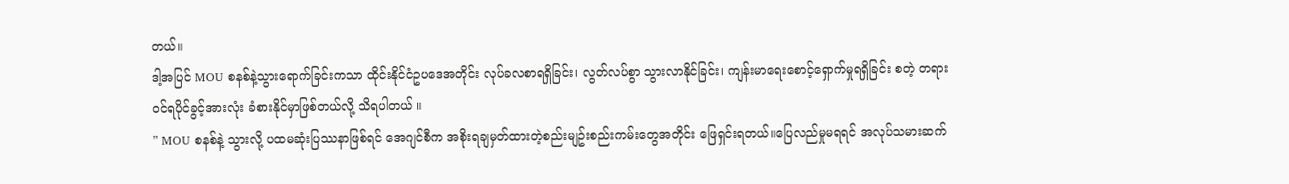တယ်။
ဒါ့အပြင် MOU စနစ်နဲ့သွားရောက်ခြင်းကသာ ထိုင်းနိုင်ငံဥပဒေအတိုင်း လုပ်ခလစာရရှိခြင်း၊ လွတ်လပ်စွာ သွားလာနိုင်ခြင်း၊ ကျန်းမာရေးစောင့်ရှောက်မှုရရှိခြင်း စတဲ့ တရားဝင်ရပိုင်ခွင့်အားလုံး ခံစားနိုင်မှာဖြစ်တယ်လို့ သိရပါတယ် ။
” MOU စနစ်နဲ့ သွားလို့ ပထမဆုံးပြဿနာဖြစ်ရင် အေဂျင်စီက အစိုးရချမှတ်ထားတဲ့စည်းမျဥ်းစည်းကမ်းတွေအတိုင်း ဖြေရှင်းရတယ်။ပြေလည်မှုမရရင် အလုပ်သမားဆက်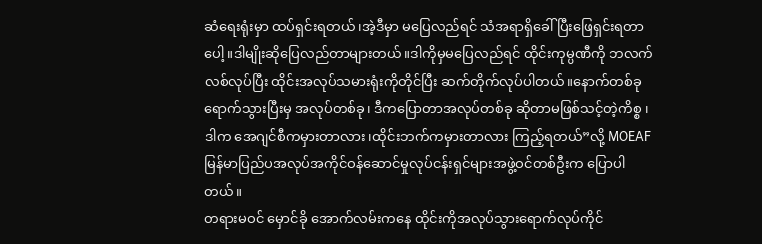ဆံရေးရုံးမှာ ထပ်ရှင်းရတယ်၊အဲ့ဒီမှာ မပြေလည်ရင် သံအရာရှိခေါ်ပြီးဖြေရှင်းရတာပေါ့။ဒါမျိုးဆိုပြေလည်တာများတယ်။ဒါကိုမှမပြေလည်ရင် ထိုင်းကုမ္ပဏီကို ဘလက်လစ်လုပ်ပြီး ထိုင်းအလုပ်သမားရုံးကိုတိုင်ပြီး ဆက်တိုက်လုပ်ပါတယ်။နောက်တစ်ခုရောက်သွားပြီးမှ အလုပ်တစ်ခု၊ ဒီကပြောတာအလုပ်တစ်ခု ဆိုတာမဖြစ်သင့်တဲ့ကိစ္စ ၊ ဒါက အေဂျင်စီကမှားတာလား၊ထိုင်းဘက်ကမှားတာလား ကြည့်ရတယ်”လို့ MOEAF မြန်မာပြည်ပအလုပ်အကိုင်ဝန်ဆောင်မှုလုပ်ငန်းရှင်များအဖွဲ့ဝင်တစ်ဦးက ပြောပါတယ်။
တရားမဝင် မှောင်ခို အောက်လမ်းကနေ ထိုင်းကိုအလုပ်သွားရောက်လုပ်ကိုင်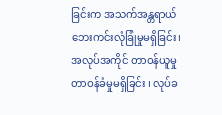ခြင်းက အသက်အန္တရာယ် ဘေးကင်းလုံခြုံမှုမရှိခြင်း၊ အလုပ်အကိုင် တာဝန်ယူမှု တာဝန်ခံမှုမရှိခြင်း ၊ လုပ်ခ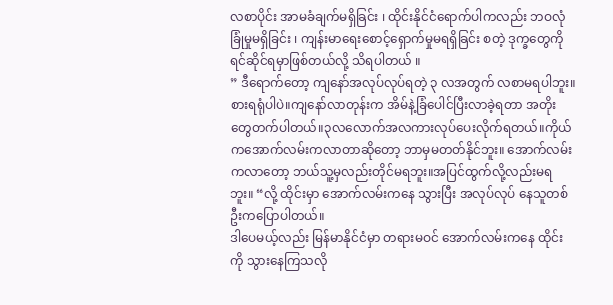လစာပိုင်း အာမခံချက်မရှိခြင်း ၊ ထိုင်းနိုင်ငံရောက်ပါကလည်း ဘဝလုံခြုံမှုမရှိခြင်း ၊ ကျန်းမာရေးစောင့်ရှောက်မှုမရရှိခြင်း စတဲ့ ဒုက္ခတွေကို ရင်ဆိုင်ရမှာဖြစ်တယ်လို့ သိရပါတယ် ။
” ဒီရောက်တော့ ကျနော်အလုပ်လုပ်ရတဲ့ ၃ လအတွက် လစာမရပါဘူး။စားရရုံပါပဲ။ကျနော်လာတုန်းက အိမ်နဲ့ခြံပေါင်ပြီးလာခဲ့ရတာ အတိုးတွေတက်ပါတယ်။၃လလောက်အလကားလုပ်ပေးလိုက်ရတယ်။ကိုယ်ကအောက်လမ်းကလာတာဆိုတော့ ဘာမှမတတ်နိုင်ဘူး။ အောက်လမ်းကလာတော့ ဘယ်သူ့မှလည်းတိုင်မရဘူး။အပြင်ထွက်လို့လည်းမရဘူး။ “လို့ ထိုင်းမှာ အောက်လမ်းကနေ သွားပြီး အလုပ်လုပ် နေသူတစ်ဦးကပြောပါတယ်။
ဒါပေမယ့်လည်း မြန်မာနိုင်ငံမှာ တရားမဝင် အောက်လမ်းကနေ ထိုင်းကို သွားနေကြသလို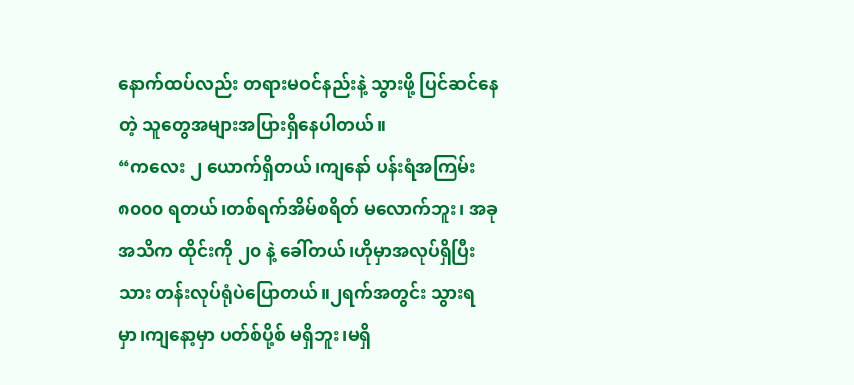နောက်ထပ်လည်း တရားမဝင်နည်းနဲ့ သွားဖို့ ပြင်ဆင်နေတဲ့ သူတွေအများအပြားရှိနေပါတယ်။
“ကလေး ၂ ယောက်ရှိတယ်၊ကျနော် ပန်းရံအကြမ်း ၈၀၀၀ ရတယ်၊တစ်ရက်အိမ်စရိတ် မလောက်ဘူး၊ အခုအသိက ထိုင်းကို ၂၀ နဲ့ ခေါ်တယ်၊ဟိုမှာအလုပ်ရှိပြီးသား တန်းလုပ်ရုံပဲပြောတယ်။၂ရက်အတွင်း သွားရမှာ၊ကျနော့မှာ ပတ်စ်ပို့စ် မရှိဘူး၊မရှိ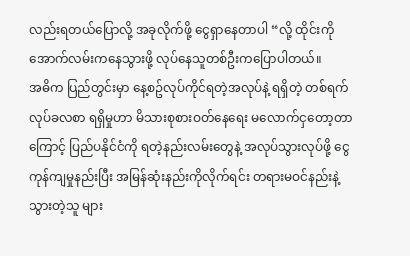လည်းရတယ်ပြောလို့ အခုလိုက်ဖို့ ငွေရှာနေတာပါ “လို့ ထိုင်းကိုအောက်လမ်းကနေသွားဖို့ လုပ်နေသူတစ်ဦးကပြောပါတယ်။
အဓိက ပြည်တွင်းမှာ နေ့စဥ်လုပ်ကိုင်ရတဲ့အလုပ်နဲ့ ရရှိတဲ့ တစ်ရက်လုပ်ခလစာ ရရှိမှုဟာ မိသားစုစားဝတ်နေရေး မလောက်ငှတော့တာကြောင့် ပြည်ပနိုင်ငံကို ရတဲ့နည်းလမ်းတွေနဲ့ အလုပ်သွားလုပ်ဖို့ ငွေကုန်ကျမှုနည်းပြီး အမြန်ဆုံးနည်းကိုလိုက်ရင်း တရားမဝင်နည်းနဲ့ သွားတဲ့သူ များ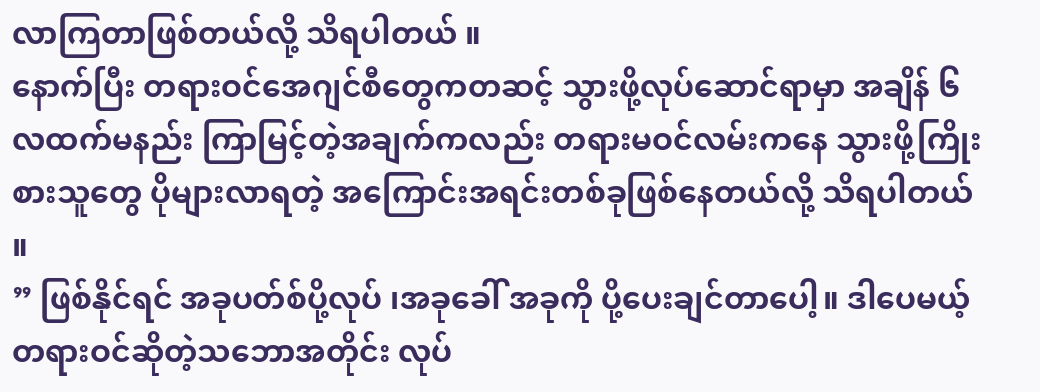လာကြတာဖြစ်တယ်လို့ သိရပါတယ် ။
နောက်ပြီး တရားဝင်အေဂျင်စီတွေကတဆင့် သွားဖို့လုပ်ဆောင်ရာမှာ အချိန် ၆ လထက်မနည်း ကြာမြင့်တဲ့အချက်ကလည်း တရားမဝင်လမ်းကနေ သွားဖို့ကြိုးစားသူတွေ ပိုများလာရတဲ့ အကြောင်းအရင်းတစ်ခုဖြစ်နေတယ်လို့ သိရပါတယ် ။
” ဖြစ်နိုင်ရင် အခုပတ်စ်ပို့လုပ် ၊အခုခေါ် အခုကို ပို့ပေးချင်တာပေါ့။ ဒါပေမယ့် တရားဝင်ဆိုတဲ့သဘောအတိုင်း လုပ်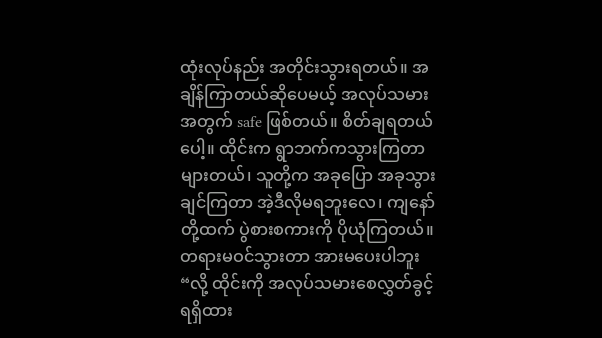ထုံးလုပ်နည်း အတိုင်းသွားရတယ်။ အချိန်ကြာတယ်ဆိုပေမယ့် အလုပ်သမားအတွက် safe ဖြစ်တယ်။ စိတ်ချရတယ်ပေါ့။ ထိုင်းက ရွာဘက်ကသွားကြတာများတယ်၊ သူတို့က အခုပြော အခုသွားချင်ကြတာ အဲ့ဒီလိုမရဘူးလေ၊ ကျနော်တို့ထက် ပွဲစားစကားကို ပိုယုံကြတယ်။ တရားမဝင်သွားတာ အားမပေးပါဘူး “လို့ ထိုင်းကို အလုပ်သမားစေလွှတ်ခွင့်ရရှိထား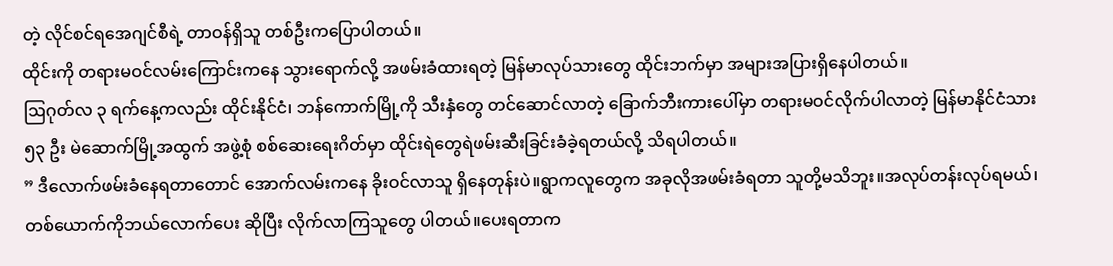တဲ့ လိုင်စင်ရအေဂျင်စီရဲ့ တာဝန်ရှိသူ တစ်ဦးကပြောပါတယ်။
ထိုင်းကို တရားမဝင်လမ်းကြောင်းကနေ သွားရောက်လို့ အဖမ်းခံထားရတဲ့ မြန်မာလုပ်သားတွေ ထိုင်းဘက်မှာ အများအပြားရှိနေပါတယ်။
ဩဂုတ်လ ၃ ရက်နေ့ကလည်း ထိုင်းနိုင်ငံ၊ ဘန်ကောက်မြို့ကို သီးနှံတွေ တင်ဆောင်လာတဲ့ ခြောက်ဘီးကားပေါ်မှာ တရားမဝင်လိုက်ပါလာတဲ့ မြန်မာနိုင်ငံသား ၅၃ ဦး မဲဆောက်မြို့အထွက် အဖွဲ့စုံ စစ်ဆေးရေးဂိတ်မှာ ထိုင်းရဲတွေရဲဖမ်းဆီးခြင်းခံခဲ့ရတယ်လို့ သိရပါတယ်။
” ဒီလောက်ဖမ်းခံနေရတာတောင် အောက်လမ်းကနေ ခိုးဝင်လာသူ ရှိနေတုန်းပဲ။ရွာကလူတွေက အခုလိုအဖမ်းခံရတာ သူတို့မသိဘူး။အလုပ်တန်းလုပ်ရမယ်၊တစ်ယောက်ကိုဘယ်လောက်ပေး ဆိုပြီး လိုက်လာကြသူတွေ ပါတယ်။ပေးရတာက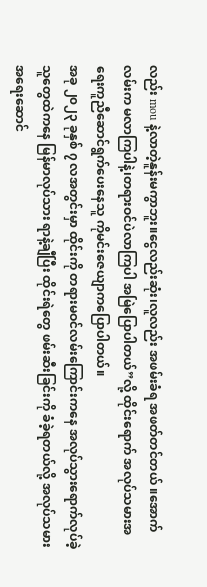လည်း mou နဲ့လာတဲ့နူန်းမကွာဘူး။ငွေလည်းဆုံး၊လူလည်း အဖမ်းခံရ အဖတ်တင်တယ် ။အောက်လမ်းက မလာကြပါနဲ့၊တရားဝင်ပဲလာကြပါ အမြဲပြောပါတယ်”လို့ ထိုင်းရောက် အလုပ်သမားအရေးကူညီဆောင်ရွက်ပေးနေသူ ကိုမင်းဇေယျာကပြောပါတယ်။
အခု ၂၀၂၃ ခုနှစ် ၇ လအတွင်းမှာ ထိုင်းကို တရားမဝင်လမ်းကြောင်းကနေ အလုပ်သွားရောက်လုပ်ခဲ့သူတွေထဲကနေ မြန်မာလုပ်သား ရာနဲ့ချီပြီး ထိုင်းရဲတွေ ဖမ်းဆီးခြင်းကို ခံခဲ့ရတယ်လို့ အလုပ်သမားအရေးဆောင်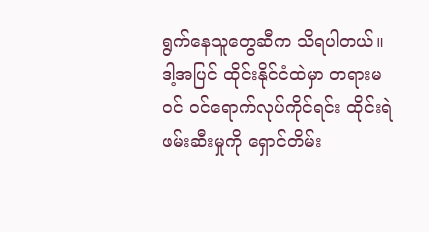ရွက်နေသူတွေဆီက သိရပါတယ်။
ဒါ့အပြင် ထိုင်းနိုင်ငံထဲမှာ တရားမဝင် ဝင်ရောက်လုပ်ကိုင်ရင်း ထိုင်းရဲဖမ်းဆီးမှုကို ရှောင်တိမ်း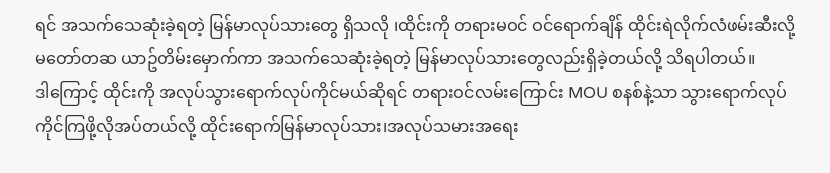ရင် အသက်သေဆုံးခဲ့ရတဲ့ မြန်မာလုပ်သားတွေ ရှိသလို ၊ထိုင်းကို တရားမဝင် ဝင်ရောက်ချိန် ထိုင်းရဲလိုက်လံဖမ်းဆီးလို့ မတော်တဆ ယာဥ်တိမ်းမှောက်ကာ အသက်သေဆုံးခဲ့ရတဲ့ မြန်မာလုပ်သားတွေလည်းရှိခဲ့တယ်လို့ သိရပါတယ်။
ဒါကြောင့် ထိုင်းကို အလုပ်သွားရောက်လုပ်ကိုင်မယ်ဆိုရင် တရားဝင်လမ်းကြောင်း MOU စနစ်နဲ့သာ သွားရောက်လုပ်ကိုင်ကြဖို့လိုအပ်တယ်လို့ ထိုင်းရောက်မြန်မာလုပ်သား၊အလုပ်သမားအရေး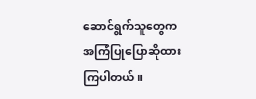ဆောင်ရွက်သူတွေက အကြံပြုပြောဆိုထားကြပါတယ်။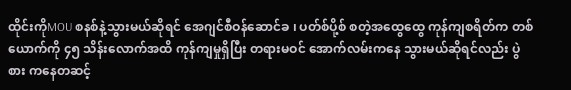ထိုင်းကိုMOU စနစ်နဲ့သွားမယ်ဆိုရင် အေဂျင်စီဝန်ဆောင်ခ ၊ ပတ်စ်ပို့စ် စတဲ့အထွေထွေ ကုန်ကျစရိတ်က တစ်ယောက်ကို ၄၅ သိန်းလောက်အထိ ကုန်ကျမှုရှိပြီး တရားမဝင် အောက်လမ်းကနေ သွားမယ်ဆိုရင်လည်း ပွဲစား ကနေတဆင့်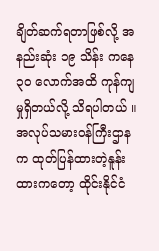ချိတ်ဆက်ရတာဖြစ်လို့ အနည်းဆုံး ၁၉ သိန်း ကနေ ၃၀ လောက်အထိ ကုန်ကျမှုရှိတယ်လို့ သိရပါတယ် ။
အလုပ်သမားဝန်ကြီးဌာနက ထုတ်ပြန်ထားတဲ့နူန်းထားကတော့ ထိုင်းနိုင်ငံ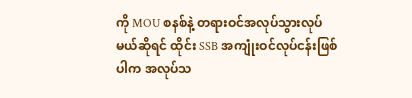ကို MOU စနစ်နဲ့ တရားဝင်အလုပ်သွားလုပ်မယ်ဆိုရင် ထိုင်း SSB အကျုံးဝင်လုပ်ငန်းဖြစ်ပါက အလုပ်သ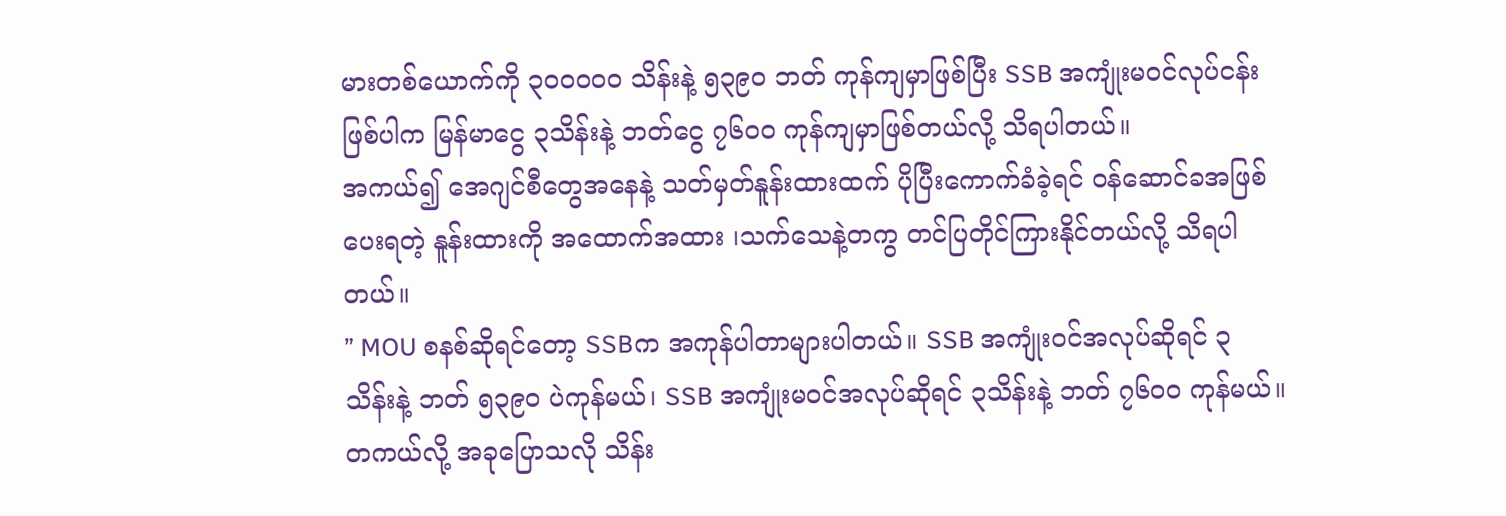မားတစ်ယောက်ကို ၃၀၀၀၀၀ သိန်းနဲ့ ၅၃၉၀ ဘတ် ကုန်ကျမှာဖြစ်ပြီး SSB အကျုံးမဝင်လုပ်ငန်းဖြစ်ပါက မြန်မာငွေ ၃သိန်းနဲ့ ဘတ်ငွေ ၇၆၀၀ ကုန်ကျမှာဖြစ်တယ်လို့ သိရပါတယ်။
အကယ်၍ အေဂျင်စီတွေအနေနဲ့ သတ်မှတ်နူန်းထားထက် ပိုပြီးကောက်ခံခဲ့ရင် ဝန်ဆောင်ခအဖြစ်ပေးရတဲ့ နူန်းထားကို အထောက်အထား ၊သက်သေနဲ့တကွ တင်ပြတိုင်ကြားနိုင်တယ်လို့ သိရပါတယ်။
” MOU စနစ်ဆိုရင်တော့ SSBက အကုန်ပါတာများပါတယ်။ SSB အကျုံးဝင်အလုပ်ဆိုရင် ၃သိန်းနဲ့ ဘတ် ၅၃၉၀ ပဲကုန်မယ်၊ SSB အကျုံးမဝင်အလုပ်ဆိုရင် ၃သိန်းနဲ့ ဘတ် ၇၆၀၀ ကုန်မယ်။တကယ်လို့ အခုပြောသလို သိန်း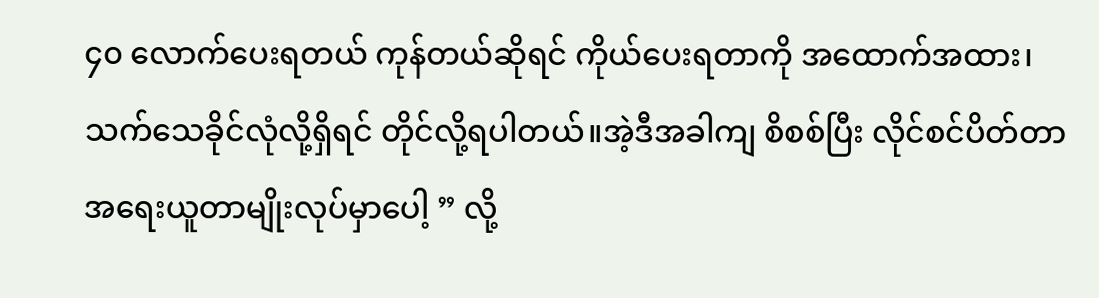၄၀ လောက်ပေးရတယ် ကုန်တယ်ဆိုရင် ကိုယ်ပေးရတာကို အထောက်အထား၊သက်သေခိုင်လုံလို့ရှိရင် တိုင်လို့ရပါတယ်။အဲ့ဒီအခါကျ စိစစ်ပြီး လိုင်စင်ပိတ်တာ အရေးယူတာမျိုးလုပ်မှာပေါ့ ” လို့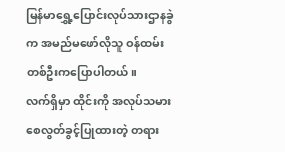မြန်မာရွှေ့ပြောင်းလုပ်သားဌာနခွဲက အမည်မဖော်လိုသူ ဝန်ထမ်းတစ်ဦးကပြောပါတယ်။
လက်ရှိမှာ ထိုင်းကို အလုပ်သမားစေလွတ်ခွင့်ပြုထားတဲ့ တရား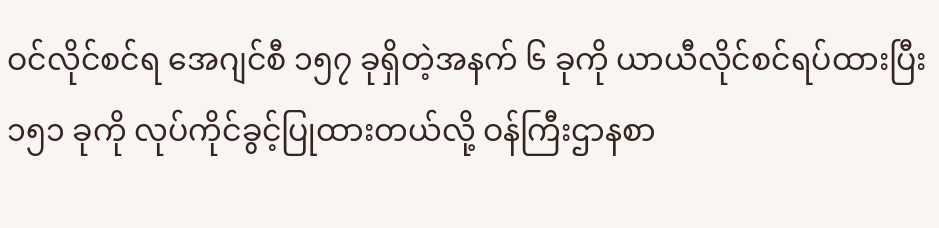ဝင်လိုင်စင်ရ အေဂျင်စီ ၁၅၇ ခုရှိတဲ့အနက် ၆ ခုကို ယာယီလိုင်စင်ရပ်ထားပြီး ၁၅၁ ခုကို လုပ်ကိုင်ခွင့်ပြုထားတယ်လို့ ဝန်ကြီးဌာနစာ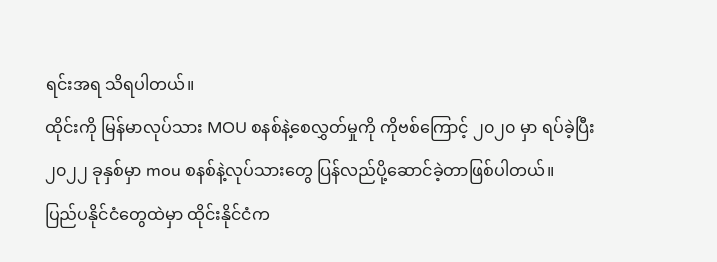ရင်းအရ သိရပါတယ်။
ထိုင်းကို မြန်မာလုပ်သား MOU စနစ်နဲ့စေလွှတ်မှုကို ကိုဗစ်ကြောင့် ၂၀၂၀ မှာ ရပ်ခဲ့ပြီး ၂၀၂၂ ခုနှစ်မှာ mou စနစ်နဲ့လုပ်သားတွေ ပြန်လည်ပို့ဆောင်ခဲ့တာဖြစ်ပါတယ်။
ပြည်ပနိုင်ငံတွေထဲမှာ ထိုင်းနိုင်ငံက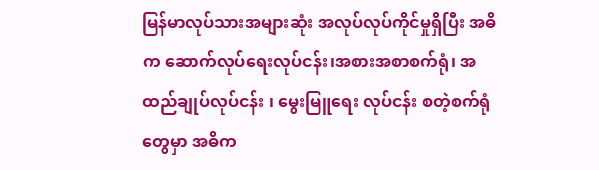မြန်မာလုပ်သားအများဆုံး အလုပ်လုပ်ကိုင်မှုရှိပြီး အဓိက ဆောက်လုပ်ရေးလုပ်ငန်း၊အစားအစာစက်ရုံ၊ အထည်ချုပ်လုပ်ငန်း ၊ မွေးမြူရေး လုပ်ငန်း စတဲ့စက်ရုံတွေမှာ အဓိက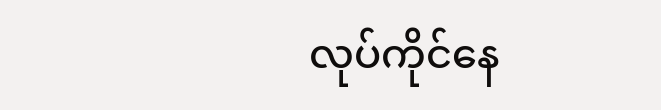လုပ်ကိုင်နေ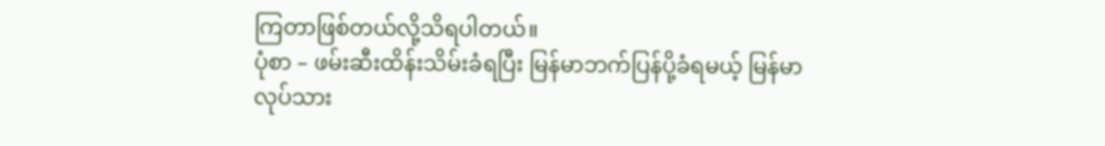ကြတာဖြစ်တယ်လို့သိရပါတယ်။
ပုံစာ – ဖမ်းဆီးထိန်းသိမ်းခံရပြီး မြန်မာဘက်ပြန်ပို့ခံရမယ့် မြန်မာလုပ်သား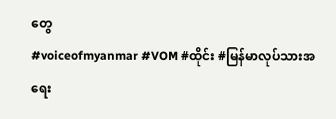တွေ
#voiceofmyanmar #VOM #ထိုင်း #မြန်မာလုပ်သားအရေး